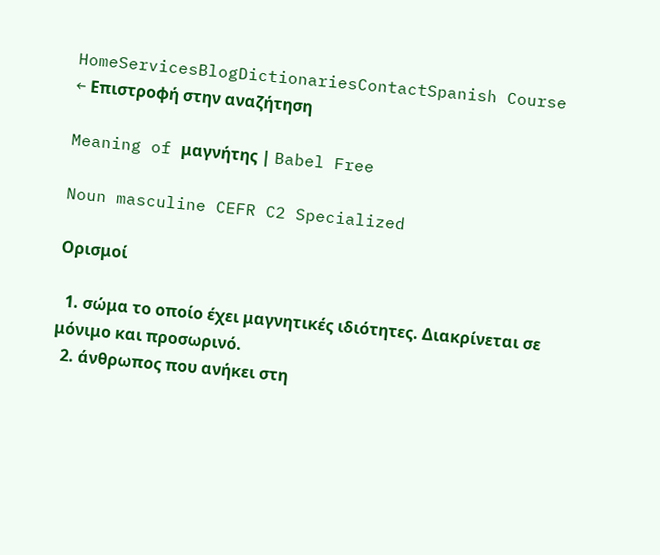HomeServicesBlogDictionariesContactSpanish Course
← Επιστροφή στην αναζήτηση

Meaning of μαγνήτης | Babel Free

Noun masculine CEFR C2 Specialized

Ορισμοί

  1. σώμα το οποίο έχει μαγνητικές ιδιότητες. Διακρίνεται σε μόνιμο και προσωρινό.
  2. άνθρωπος που ανήκει στη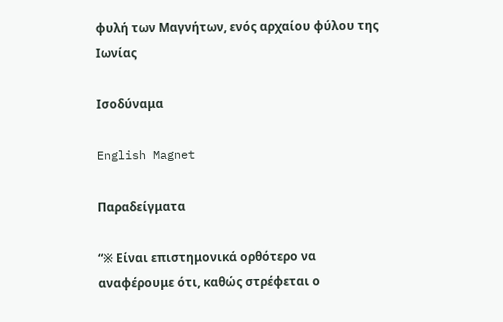φυλή των Μαγνήτων, ενός αρχαίου φύλου της Ιωνίας

Ισοδύναμα

English Magnet

Παραδείγματα

“※ Είναι επιστημονικά ορθότερο να αναφέρουμε ότι, καθώς στρέφεται ο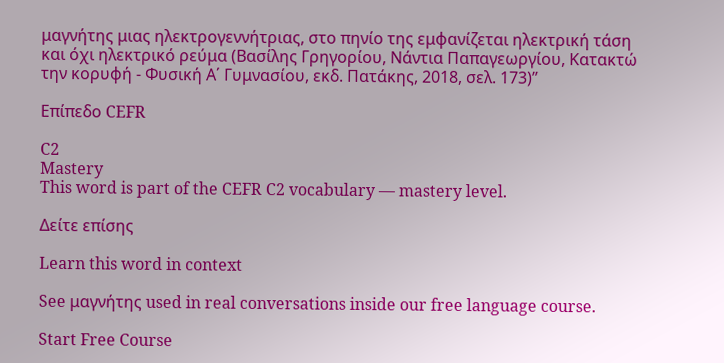μαγνήτης μιας ηλεκτρογεννήτριας, στο πηνίο της εμφανίζεται ηλεκτρική τάση και όχι ηλεκτρικό ρεύμα (Βασίλης Γρηγορίου, Νάντια Παπαγεωργίου, Κατακτώ την κορυφή - Φυσική Α΄ Γυμνασίου, εκδ. Πατάκης, 2018, σελ. 173)”

Επίπεδο CEFR

C2
Mastery
This word is part of the CEFR C2 vocabulary — mastery level.

Δείτε επίσης

Learn this word in context

See μαγνήτης used in real conversations inside our free language course.

Start Free Course